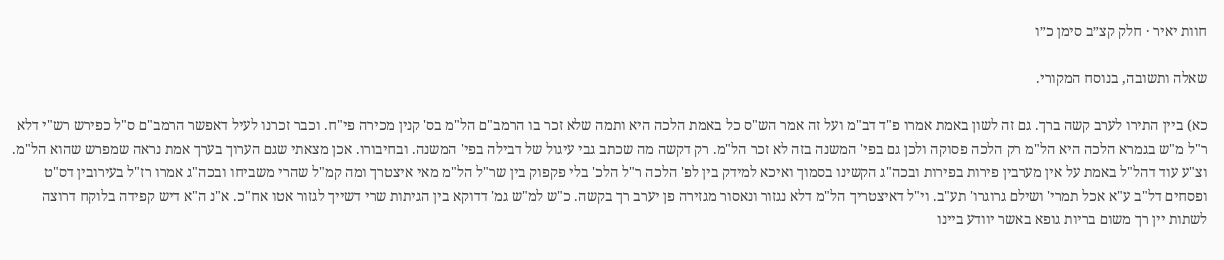חוות יאיר · חלק קצ״ב סימן כ״ו

שאלה ותשובה, בנוסח המקורי.

כא) ביין התירו לערב קשה ברך. גם זה לשון באמת אמרו פ"ד דב"מ ועל זה אמר הש"ס כל באמת הלכה היא ותמה שלא זכר בו הרמב"ם הל"מ בס' קנין מכירה פי"ח. וכבר זכרנו לעיל דאפשר הרמב"ם ס"ל כפירש רש"י דלא ר"ל מ"ש בגמרא הלכה היא הל"מ רק הלכה פסוקה ולכן גם בפי' המשנה בזה לא זכר הל"מ. רק דקשה מה שכתב גבי עיגול של דבילה בפי' המשנה. ובחיבורו. אכן מצאתי שגם הערוך בערך אמת נראה שמפרש שהוא הל"מ. וצ"ע עוד דהל"ל באמת על אין מערבין פירות בפירות ובכה"ג הקשינו בסמוך ואיכא למידק בין לפ' הלכה ר"ל הלכ' בלי פקפוק בין שר"ל הל"מ מאי איצטרך ומה קמ"ל שהרי משביחו ובכה"ג אמרו רז"ל בעירובין דס"ט ופסחים דל"ב ע"א אכל תמרי' ושילם גרוגרו' תע"ב. וי"ל דאיצטריך הל"מ דלא נגזור ונאסור מגזירה פן יערב רך בקשה. כ"ש למ"ש גמ' דדוקא בין הגיתות שרי דשייך לגזור אטו אח"כ. א"נ ה"א דיש קפידה בלוקח דרוצה לשתות יין רך משום בריות גופא באשר יוודע ביינו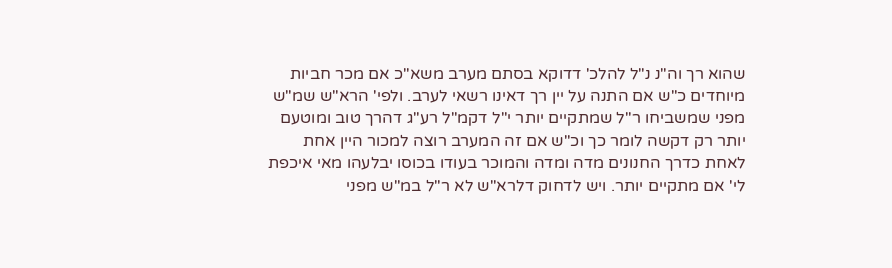שהוא רך וה"נ נ"ל להלכ' דדוקא בסתם מערב משא"כ אם מכר חביות מיוחדים כ"ש אם התנה על יין רך דאינו רשאי לערב. ולפי' הרא"ש שמ"ש מפני שמשביחו ר"ל שמתקיים יותר י"ל דקמ"ל רע"ג דהרך טוב ומוטעם יותר רק דקשה לומר כך וכ"ש אם זה המערב רוצה למכור היין אחת לאחת כדרך החנונים מדה ומדה והמוכר בעודו בכוסו יבלעהו מאי איכפת לי' אם מתקיים יותר. ויש לדחוק דלרא"ש לא ר"ל במ"ש מפני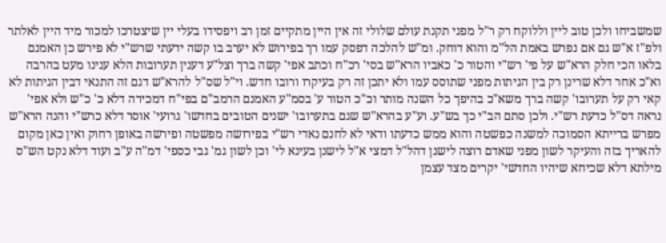שמשביחו ולכן טוב ליין וללוקח רק ר"ל מפני תקנת עולם שלולי זה אין היין מתקיים זמן רב ויפסידו בעלי יין שיצטרכו למכור מיד היין לאלתר ולפ"ז א"ש גם אם נפרש באמת הל"מ והוא דוחק. ומ"ש להלכה דפסק עמו רך בפירוש לא יערב בו קשה ידעתי שרש"י לא פירש כן האמנם בלאו הכי חלק הרא"ש על פי' רש"י והטור כ' כאביו הרא"ש בסי' רכ"ח וכתב אפי' קשה ברך וצל"ע דענין תערובות הלא ענינו מעט בהרבה וא"כ אחר דלא שרינן רק בין הגיתות מפני שתוסס עמו ולא יתכן זה רק בעיקרו ורובו חדש. וי"ל שס"ל להרא"ש דגם זה התנאי דבין הגיתות לא קאי רק על תערובו' קשה ברך משא"כ בהיפך כל השנה מותר וכ"כ הטור ע' בסמ"ע האמנם הרמב"ם בפי"ח דמכירה דלא כ' כ"ש ולא אפי' נראה דס"ל כדעת רש"י. ולכן סתם הב"י כך בש"ע. וע"ע בהרא"ש שגם בתערובו' ישנים הטובים בחדשו' גרועי' אוסר דלא כרש"י והנה הרא"ש מפרש ברייתא הסמוכה למשנה כפשטה והוא ממש כדעתו ודאי לא לחנם נאדי רש"י בפירושה מפשטה ופירשה באופן רחוק ואין כאן מקום להאריך בזה והעיקר לשון מפני שאדם רוצה לישנן דהל"ל דמצי א"ל לישנן בעינא לי' וכן לשון גמ' גבי כספי' דמ"ה ע"ב ועוד דלא נקט הש"ס מילתא דלא שכיחא שיהיו החדשי' יקרים מצד עצמן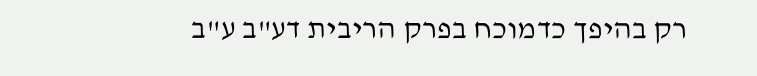רק בהיפך כדמוכח בפרק הריבית דע"ב ע"ב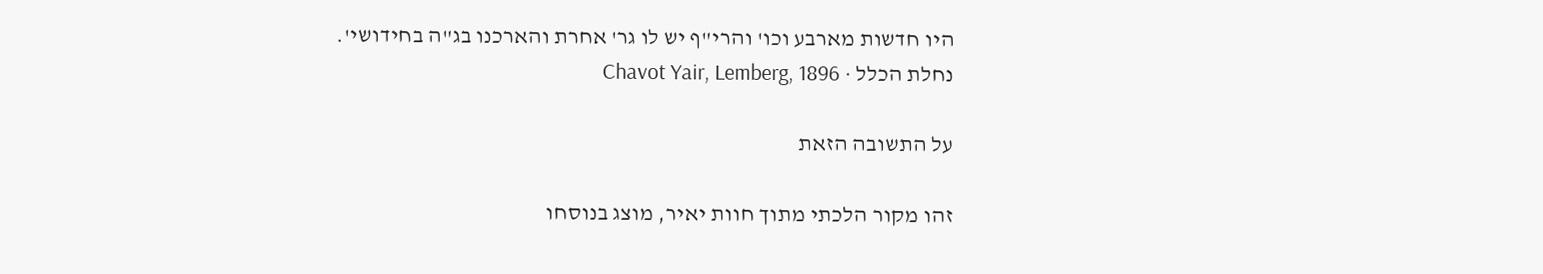היו חדשות מארבע וכו' והרי"ף יש לו גר' אחרת והארכנו בג"ה בחידושי'.
נחלת הכלל · Chavot Yair, Lemberg, 1896

על התשובה הזאת

זהו מקור הלכתי מתוך חוות יאיר, מוצג בנוסחו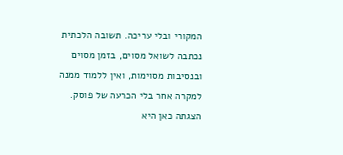המקורי ובלי עריכה. תשובה הלכתית נכתבה לשואל מסוים, בזמן מסוים ובנסיבות מסוימות, ואין ללמוד ממנה למקרה אחר בלי הכרעה של פוסק. הצגתה כאן היא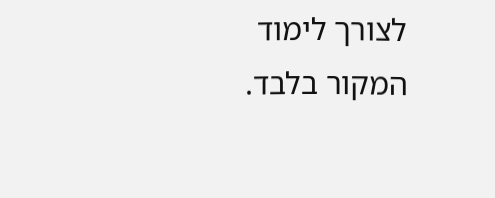לצורך לימוד המקור בלבד.